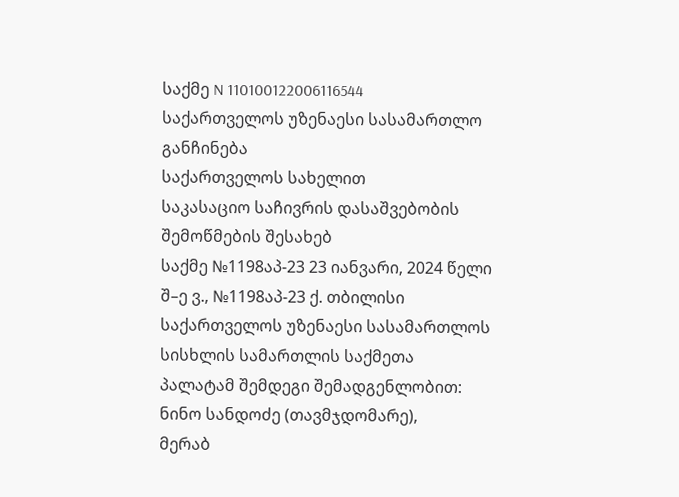საქმე N 110100122006116544
საქართველოს უზენაესი სასამართლო
განჩინება
საქართველოს სახელით
საკასაციო საჩივრის დასაშვებობის
შემოწმების შესახებ
საქმე №1198აპ-23 23 იანვარი, 2024 წელი
შ–ე ვ., №1198აპ-23 ქ. თბილისი
საქართველოს უზენაესი სასამართლოს სისხლის სამართლის საქმეთა
პალატამ შემდეგი შემადგენლობით:
ნინო სანდოძე (თავმჯდომარე),
მერაბ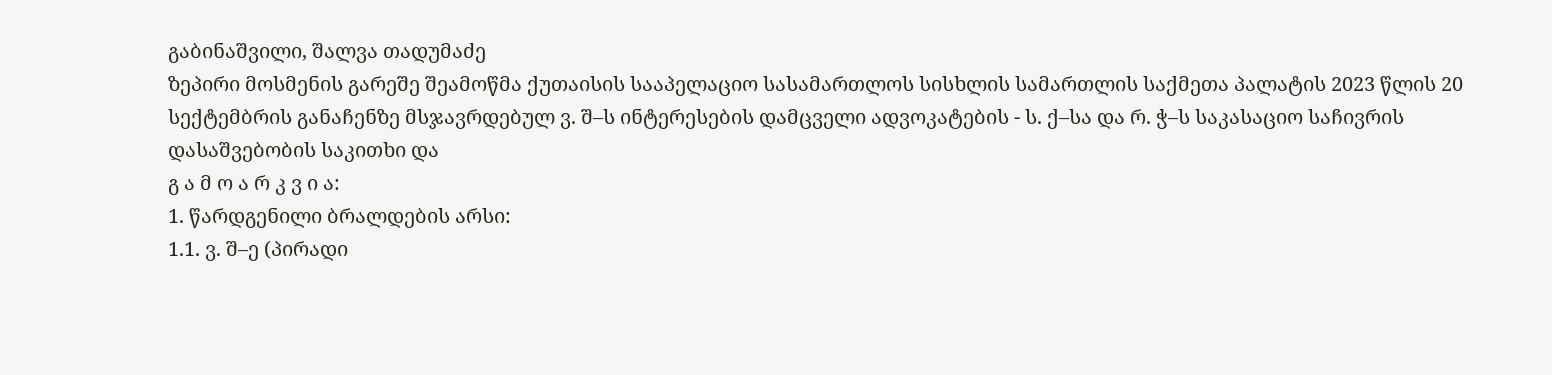გაბინაშვილი, შალვა თადუმაძე
ზეპირი მოსმენის გარეშე შეამოწმა ქუთაისის სააპელაციო სასამართლოს სისხლის სამართლის საქმეთა პალატის 2023 წლის 20 სექტემბრის განაჩენზე მსჯავრდებულ ვ. შ–ს ინტერესების დამცველი ადვოკატების - ს. ქ–სა და რ. ჭ–ს საკასაციო საჩივრის დასაშვებობის საკითხი და
გ ა მ ო ა რ კ ვ ი ა:
1. წარდგენილი ბრალდების არსი:
1.1. ვ. შ–ე (პირადი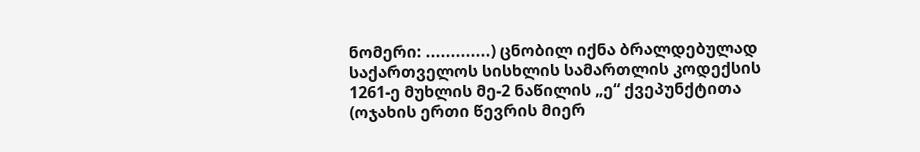ნომერი: .............) ცნობილ იქნა ბრალდებულად საქართველოს სისხლის სამართლის კოდექსის 1261-ე მუხლის მე-2 ნაწილის „ე“ ქვეპუნქტითა (ოჯახის ერთი წევრის მიერ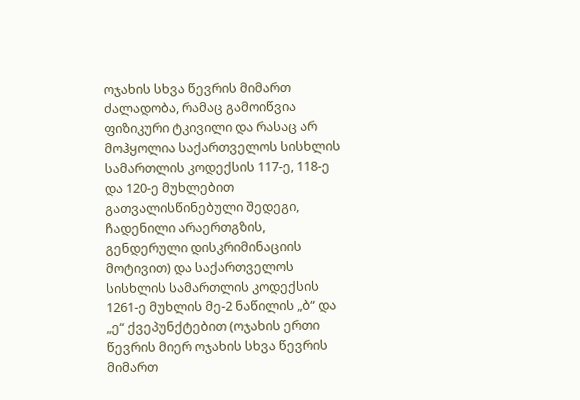ოჯახის სხვა წევრის მიმართ ძალადობა, რამაც გამოიწვია ფიზიკური ტკივილი და რასაც არ მოჰყოლია საქართველოს სისხლის სამართლის კოდექსის 117-ე, 118-ე და 120-ე მუხლებით გათვალისწინებული შედეგი, ჩადენილი არაერთგზის, გენდერული დისკრიმინაციის მოტივით) და საქართველოს სისხლის სამართლის კოდექსის 1261-ე მუხლის მე-2 ნაწილის „ბ“ და „ე“ ქვეპუნქტებით (ოჯახის ერთი წევრის მიერ ოჯახის სხვა წევრის მიმართ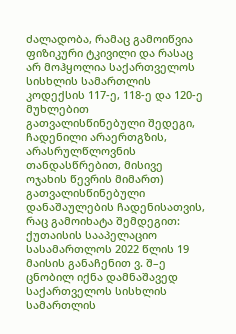ძალადობა, რამაც გამოიწვია ფიზიკური ტკივილი და რასაც არ მოჰყოლია საქართველოს სისხლის სამართლის კოდექსის 117-ე, 118-ე და 120-ე მუხლებით გათვალისწინებული შედეგი, ჩადენილი არაერთგზის, არასრულწლოვნის თანდასწრებით, მისივე ოჯახის წევრის მიმართ) გათვალისწინებული დანაშაულების ჩადენისათვის, რაც გამოიხატა შემდეგით:
ქუთაისის სააპელაციო სასამართლოს 2022 წლის 19 მაისის განაჩენით ვ. შ–ე ცნობილ იქნა დამნაშავედ საქართველოს სისხლის სამართლის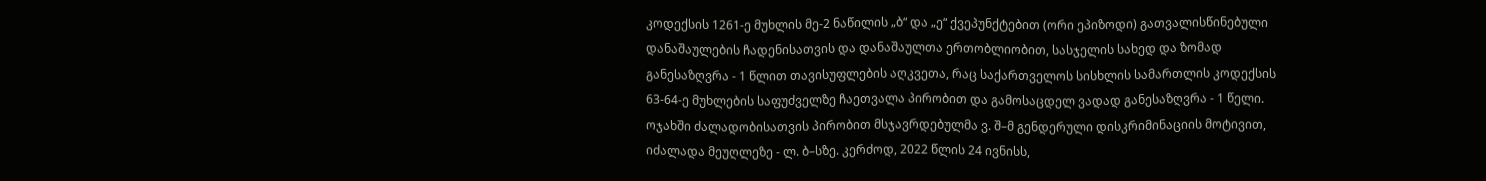კოდექსის 1261-ე მუხლის მე-2 ნაწილის „ბ“ და „ე“ ქვეპუნქტებით (ორი ეპიზოდი) გათვალისწინებული დანაშაულების ჩადენისათვის და დანაშაულთა ერთობლიობით, სასჯელის სახედ და ზომად განესაზღვრა - 1 წლით თავისუფლების აღკვეთა, რაც საქართველოს სისხლის სამართლის კოდექსის 63-64-ე მუხლების საფუძველზე ჩაეთვალა პირობით და გამოსაცდელ ვადად განესაზღვრა - 1 წელი.
ოჯახში ძალადობისათვის პირობით მსჯავრდებულმა ვ. შ–მ გენდერული დისკრიმინაციის მოტივით, იძალადა მეუღლეზე - ლ. ბ–სზე. კერძოდ, 2022 წლის 24 ივნისს,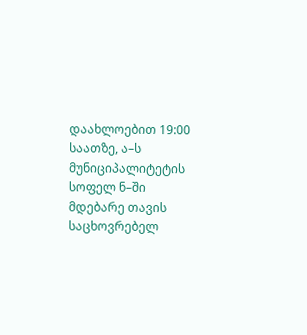დაახლოებით 19:00 საათზე, ა–ს მუნიციპალიტეტის სოფელ ნ–ში მდებარე თავის საცხოვრებელ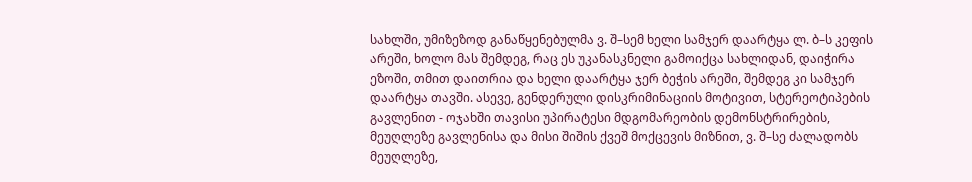სახლში, უმიზეზოდ განაწყენებულმა ვ. შ–სემ ხელი სამჯერ დაარტყა ლ. ბ–ს კეფის არეში, ხოლო მას შემდეგ, რაც ეს უკანასკნელი გამოიქცა სახლიდან, დაიჭირა ეზოში, თმით დაითრია და ხელი დაარტყა ჯერ ბეჭის არეში, შემდეგ კი სამჯერ დაარტყა თავში. ასევე, გენდერული დისკრიმინაციის მოტივით, სტერეოტიპების გავლენით - ოჯახში თავისი უპირატესი მდგომარეობის დემონსტრირების, მეუღლეზე გავლენისა და მისი შიშის ქვეშ მოქცევის მიზნით, ვ. შ–სე ძალადობს მეუღლეზე,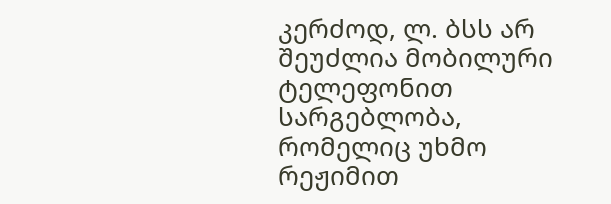კერძოდ, ლ. ბსს არ შეუძლია მობილური ტელეფონით სარგებლობა, რომელიც უხმო რეჟიმით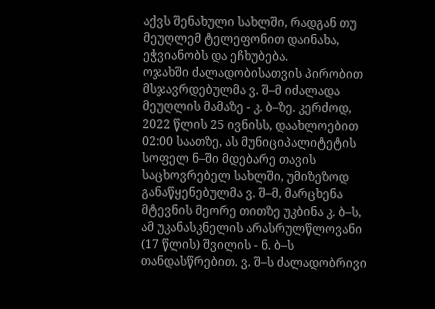აქვს შენახული სახლში, რადგან თუ მეუღლემ ტელეფონით დაინახა, ეჭვიანობს და ეჩხუბება.
ოჯახში ძალადობისათვის პირობით მსჯავრდებულმა ვ. შ–მ იძალადა მეუღლის მამაზე - კ. ბ–ზე. კერძოდ, 2022 წლის 25 ივნისს, დაახლოებით 02:00 საათზე, ას მუნიციპალიტეტის სოფელ ნ–ში მდებარე თავის საცხოვრებელ სახლში, უმიზეზოდ განაწყენებულმა ვ. შ–მ, მარცხენა მტევნის მეორე თითზე უკბინა კ. ბ–ს, ამ უკანასკნელის არასრულწლოვანი (17 წლის) შვილის - ნ. ბ–ს თანდასწრებით. ვ. შ–ს ძალადობრივი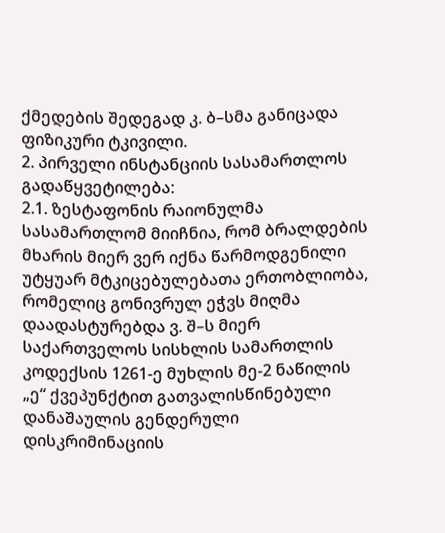ქმედების შედეგად კ. ბ–სმა განიცადა ფიზიკური ტკივილი.
2. პირველი ინსტანციის სასამართლოს გადაწყვეტილება:
2.1. ზესტაფონის რაიონულმა სასამართლომ მიიჩნია, რომ ბრალდების მხარის მიერ ვერ იქნა წარმოდგენილი უტყუარ მტკიცებულებათა ერთობლიობა, რომელიც გონივრულ ეჭვს მიღმა დაადასტურებდა ვ. შ–ს მიერ საქართველოს სისხლის სამართლის კოდექსის 1261-ე მუხლის მე-2 ნაწილის „ე“ ქვეპუნქტით გათვალისწინებული დანაშაულის გენდერული დისკრიმინაციის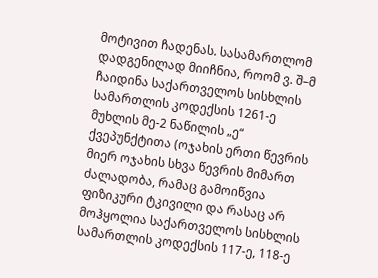მოტივით ჩადენას. სასამართლომ დადგენილად მიიჩნია, როომ ვ. შ–მ ჩაიდინა საქართველოს სისხლის სამართლის კოდექსის 1261-ე მუხლის მე-2 ნაწილის „ე“ ქვეპუნქტითა (ოჯახის ერთი წევრის მიერ ოჯახის სხვა წევრის მიმართ ძალადობა, რამაც გამოიწვია ფიზიკური ტკივილი და რასაც არ მოჰყოლია საქართველოს სისხლის სამართლის კოდექსის 117-ე, 118-ე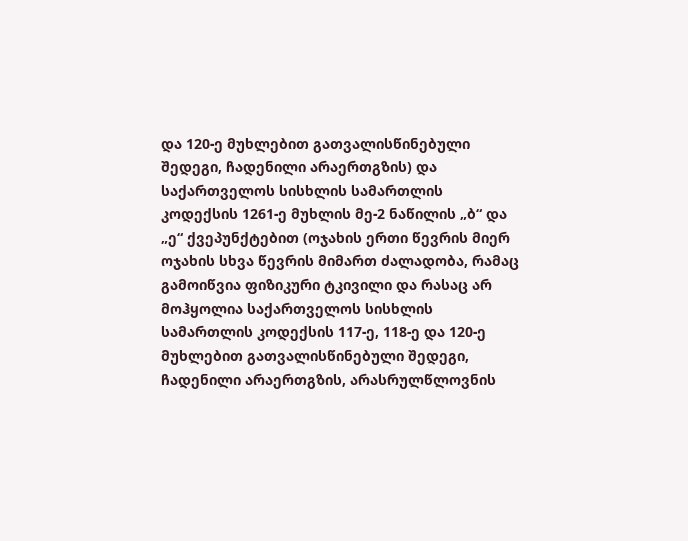და 120-ე მუხლებით გათვალისწინებული შედეგი, ჩადენილი არაერთგზის) და საქართველოს სისხლის სამართლის კოდექსის 1261-ე მუხლის მე-2 ნაწილის „ბ“ და „ე“ ქვეპუნქტებით (ოჯახის ერთი წევრის მიერ ოჯახის სხვა წევრის მიმართ ძალადობა, რამაც გამოიწვია ფიზიკური ტკივილი და რასაც არ მოჰყოლია საქართველოს სისხლის სამართლის კოდექსის 117-ე, 118-ე და 120-ე მუხლებით გათვალისწინებული შედეგი, ჩადენილი არაერთგზის, არასრულწლოვნის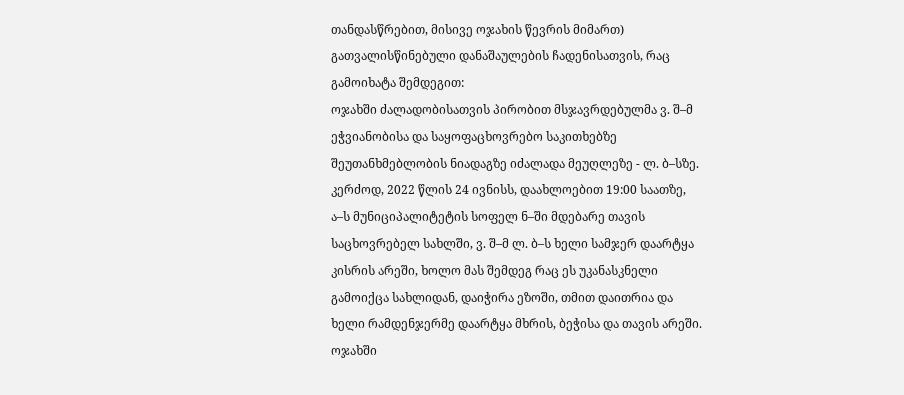თანდასწრებით, მისივე ოჯახის წევრის მიმართ) გათვალისწინებული დანაშაულების ჩადენისათვის, რაც გამოიხატა შემდეგით:
ოჯახში ძალადობისათვის პირობით მსჯავრდებულმა ვ. შ–მ ეჭვიანობისა და საყოფაცხოვრებო საკითხებზე შეუთანხმებლობის ნიადაგზე იძალადა მეუღლეზე - ლ. ბ–სზე. კერძოდ, 2022 წლის 24 ივნისს, დაახლოებით 19:00 საათზე, ა–ს მუნიციპალიტეტის სოფელ ნ–ში მდებარე თავის საცხოვრებელ სახლში, ვ. შ–მ ლ. ბ–ს ხელი სამჯერ დაარტყა კისრის არეში, ხოლო მას შემდეგ რაც ეს უკანასკნელი გამოიქცა სახლიდან, დაიჭირა ეზოში, თმით დაითრია და ხელი რამდენჯერმე დაარტყა მხრის, ბეჭისა და თავის არეში.
ოჯახში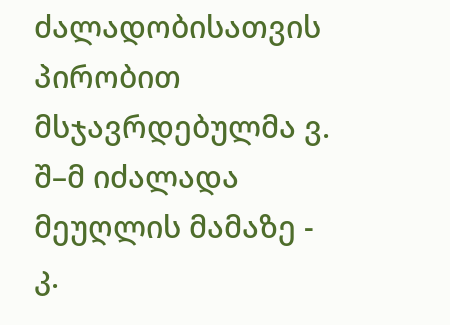ძალადობისათვის პირობით მსჯავრდებულმა ვ. შ–მ იძალადა მეუღლის მამაზე - კ.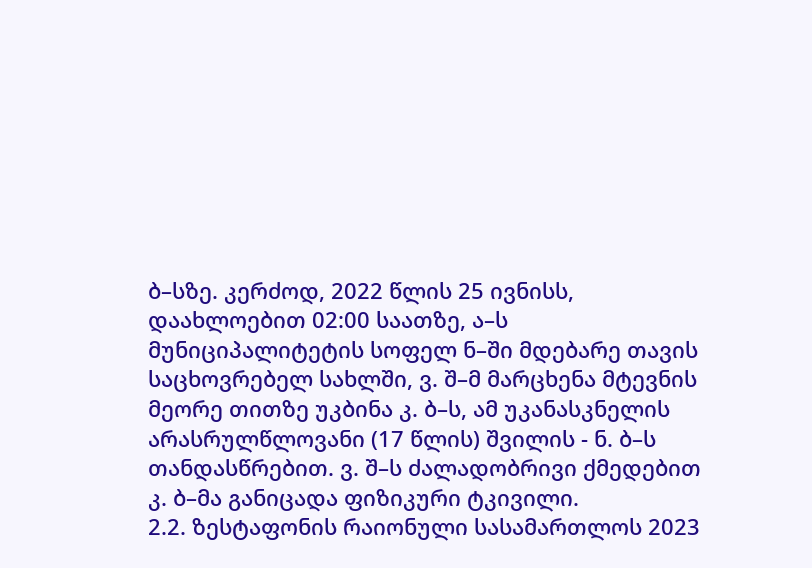ბ–სზე. კერძოდ, 2022 წლის 25 ივნისს, დაახლოებით 02:00 საათზე, ა–ს მუნიციპალიტეტის სოფელ ნ–ში მდებარე თავის საცხოვრებელ სახლში, ვ. შ–მ მარცხენა მტევნის მეორე თითზე უკბინა კ. ბ–ს, ამ უკანასკნელის არასრულწლოვანი (17 წლის) შვილის - ნ. ბ–ს თანდასწრებით. ვ. შ–ს ძალადობრივი ქმედებით კ. ბ–მა განიცადა ფიზიკური ტკივილი.
2.2. ზესტაფონის რაიონული სასამართლოს 2023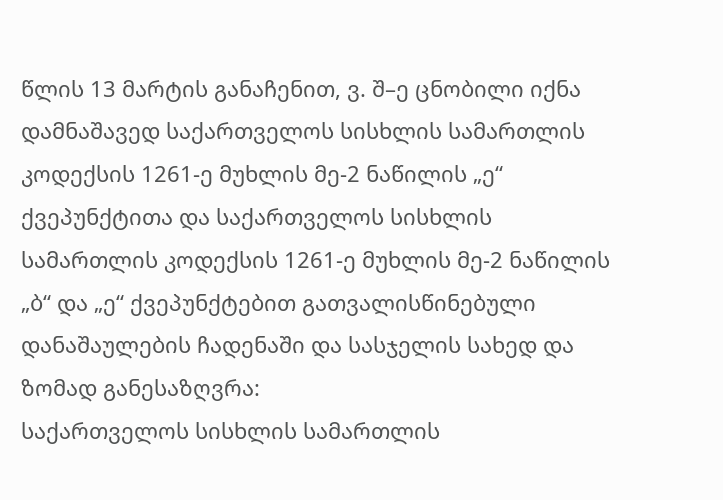წლის 13 მარტის განაჩენით, ვ. შ–ე ცნობილი იქნა დამნაშავედ საქართველოს სისხლის სამართლის კოდექსის 1261-ე მუხლის მე-2 ნაწილის „ე“ ქვეპუნქტითა და საქართველოს სისხლის სამართლის კოდექსის 1261-ე მუხლის მე-2 ნაწილის „ბ“ და „ე“ ქვეპუნქტებით გათვალისწინებული დანაშაულების ჩადენაში და სასჯელის სახედ და ზომად განესაზღვრა:
საქართველოს სისხლის სამართლის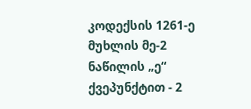კოდექსის 1261-ე მუხლის მე-2 ნაწილის „ე“ ქვეპუნქტით - 2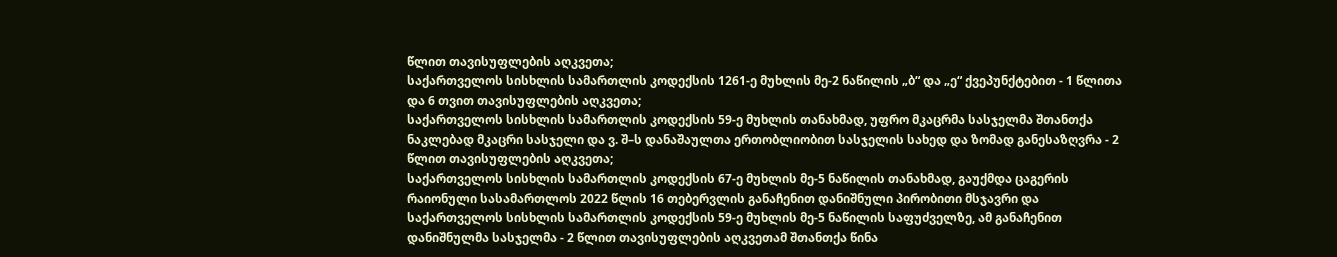წლით თავისუფლების აღკვეთა;
საქართველოს სისხლის სამართლის კოდექსის 1261-ე მუხლის მე-2 ნაწილის „ბ“ და „ე“ ქვეპუნქტებით - 1 წლითა და 6 თვით თავისუფლების აღკვეთა;
საქართველოს სისხლის სამართლის კოდექსის 59-ე მუხლის თანახმად, უფრო მკაცრმა სასჯელმა შთანთქა ნაკლებად მკაცრი სასჯელი და ვ. შ–ს დანაშაულთა ერთობლიობით სასჯელის სახედ და ზომად განესაზღვრა - 2 წლით თავისუფლების აღკვეთა;
საქართველოს სისხლის სამართლის კოდექსის 67-ე მუხლის მე-5 ნაწილის თანახმად, გაუქმდა ცაგერის რაიონული სასამართლოს 2022 წლის 16 თებერვლის განაჩენით დანიშნული პირობითი მსჯავრი და საქართველოს სისხლის სამართლის კოდექსის 59-ე მუხლის მე-5 ნაწილის საფუძველზე, ამ განაჩენით დანიშნულმა სასჯელმა - 2 წლით თავისუფლების აღკვეთამ შთანთქა წინა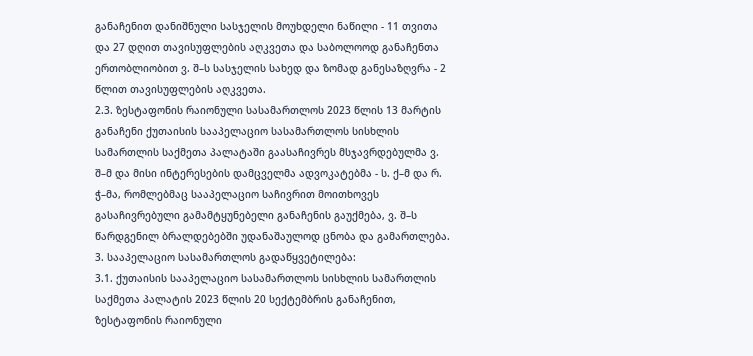განაჩენით დანიშნული სასჯელის მოუხდელი ნაწილი - 11 თვითა და 27 დღით თავისუფლების აღკვეთა და საბოლოოდ განაჩენთა ერთობლიობით ვ. შ–ს სასჯელის სახედ და ზომად განესაზღვრა - 2 წლით თავისუფლების აღკვეთა.
2.3. ზესტაფონის რაიონული სასამართლოს 2023 წლის 13 მარტის განაჩენი ქუთაისის სააპელაციო სასამართლოს სისხლის სამართლის საქმეთა პალატაში გაასაჩივრეს მსჯავრდებულმა ვ. შ–მ და მისი ინტერესების დამცველმა ადვოკატებმა - ს. ქ–მ და რ. ჭ–მა, რომლებმაც სააპელაციო საჩივრით მოითხოვეს გასაჩივრებული გამამტყუნებელი განაჩენის გაუქმება, ვ. შ–ს წარდგენილ ბრალდებებში უდანაშაულოდ ცნობა და გამართლება.
3. სააპელაციო სასამართლოს გადაწყვეტილება:
3.1. ქუთაისის სააპელაციო სასამართლოს სისხლის სამართლის საქმეთა პალატის 2023 წლის 20 სექტემბრის განაჩენით, ზესტაფონის რაიონული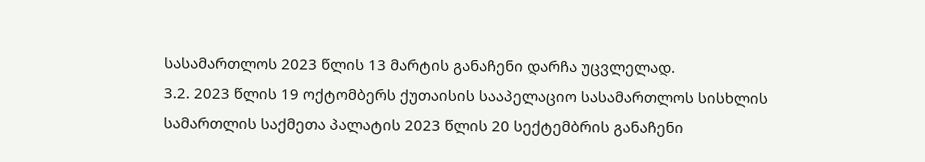სასამართლოს 2023 წლის 13 მარტის განაჩენი დარჩა უცვლელად.
3.2. 2023 წლის 19 ოქტომბერს ქუთაისის სააპელაციო სასამართლოს სისხლის სამართლის საქმეთა პალატის 2023 წლის 20 სექტემბრის განაჩენი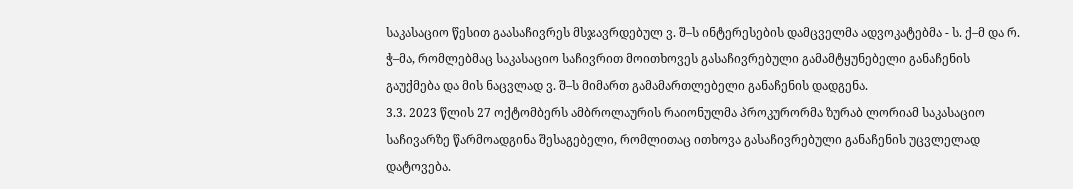საკასაციო წესით გაასაჩივრეს მსჯავრდებულ ვ. შ–ს ინტერესების დამცველმა ადვოკატებმა - ს. ქ–მ და რ. ჭ–მა, რომლებმაც საკასაციო საჩივრით მოითხოვეს გასაჩივრებული გამამტყუნებელი განაჩენის გაუქმება და მის ნაცვლად ვ. შ–ს მიმართ გამამართლებელი განაჩენის დადგენა.
3.3. 2023 წლის 27 ოქტომბერს ამბროლაურის რაიონულმა პროკურორმა ზურაბ ლორიამ საკასაციო საჩივარზე წარმოადგინა შესაგებელი, რომლითაც ითხოვა გასაჩივრებული განაჩენის უცვლელად დატოვება.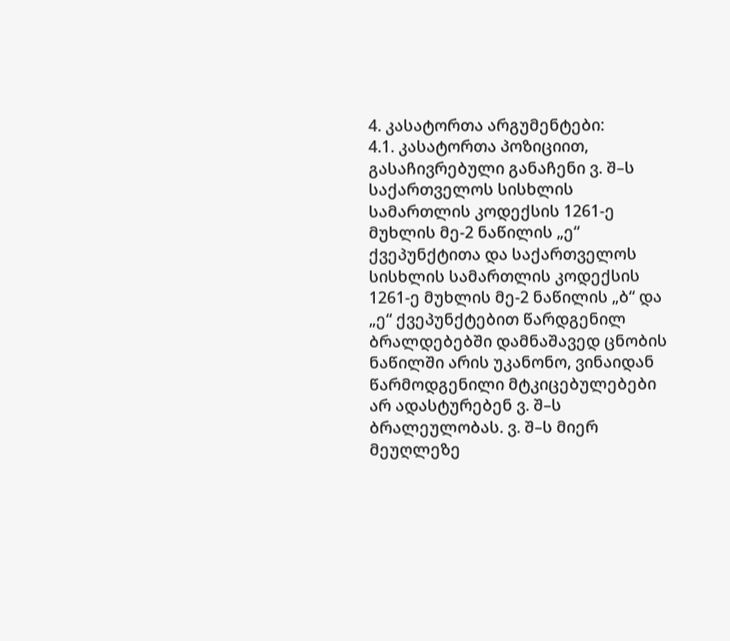4. კასატორთა არგუმენტები:
4.1. კასატორთა პოზიციით, გასაჩივრებული განაჩენი ვ. შ–ს საქართველოს სისხლის სამართლის კოდექსის 1261-ე მუხლის მე-2 ნაწილის „ე“ ქვეპუნქტითა და საქართველოს სისხლის სამართლის კოდექსის 1261-ე მუხლის მე-2 ნაწილის „ბ“ და „ე“ ქვეპუნქტებით წარდგენილ ბრალდებებში დამნაშავედ ცნობის ნაწილში არის უკანონო, ვინაიდან წარმოდგენილი მტკიცებულებები არ ადასტურებენ ვ. შ–ს ბრალეულობას. ვ. შ–ს მიერ მეუღლეზე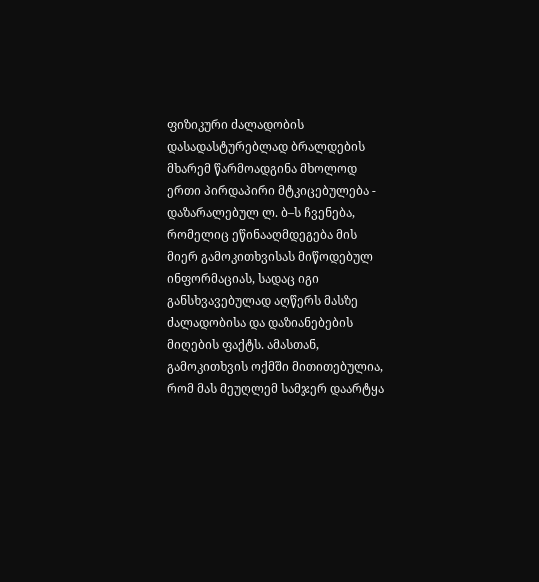ფიზიკური ძალადობის დასადასტურებლად ბრალდების მხარემ წარმოადგინა მხოლოდ ერთი პირდაპირი მტკიცებულება - დაზარალებულ ლ. ბ–ს ჩვენება, რომელიც ეწინააღმდეგება მის მიერ გამოკითხვისას მიწოდებულ ინფორმაციას, სადაც იგი განსხვავებულად აღწერს მასზე ძალადობისა და დაზიანებების მიღების ფაქტს. ამასთან, გამოკითხვის ოქმში მითითებულია, რომ მას მეუღლემ სამჯერ დაარტყა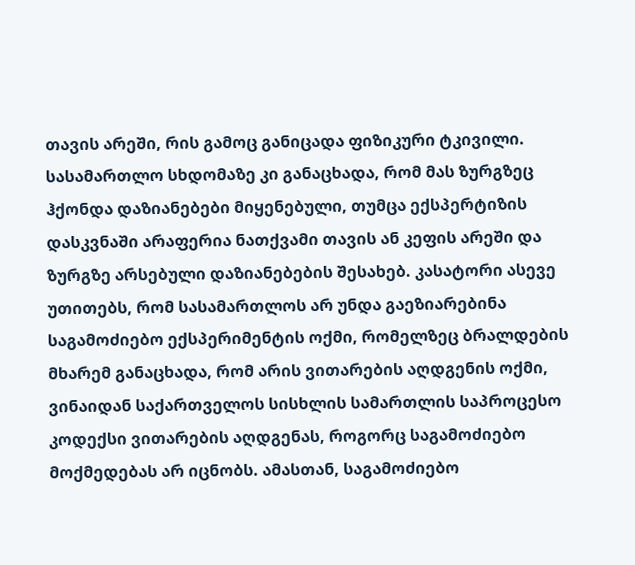თავის არეში, რის გამოც განიცადა ფიზიკური ტკივილი. სასამართლო სხდომაზე კი განაცხადა, რომ მას ზურგზეც ჰქონდა დაზიანებები მიყენებული, თუმცა ექსპერტიზის დასკვნაში არაფერია ნათქვამი თავის ან კეფის არეში და ზურგზე არსებული დაზიანებების შესახებ. კასატორი ასევე უთითებს, რომ სასამართლოს არ უნდა გაეზიარებინა საგამოძიებო ექსპერიმენტის ოქმი, რომელზეც ბრალდების მხარემ განაცხადა, რომ არის ვითარების აღდგენის ოქმი, ვინაიდან საქართველოს სისხლის სამართლის საპროცესო კოდექსი ვითარების აღდგენას, როგორც საგამოძიებო მოქმედებას არ იცნობს. ამასთან, საგამოძიებო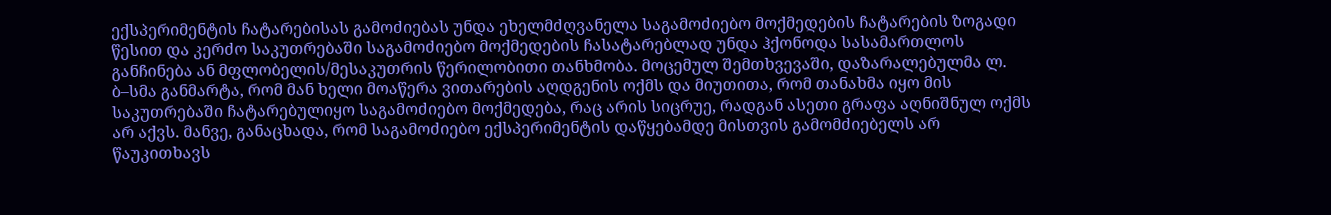ექსპერიმენტის ჩატარებისას გამოძიებას უნდა ეხელმძღვანელა საგამოძიებო მოქმედების ჩატარების ზოგადი წესით და კერძო საკუთრებაში საგამოძიებო მოქმედების ჩასატარებლად უნდა ჰქონოდა სასამართლოს განჩინება ან მფლობელის/მესაკუთრის წერილობითი თანხმობა. მოცემულ შემთხვევაში, დაზარალებულმა ლ. ბ–სმა განმარტა, რომ მან ხელი მოაწერა ვითარების აღდგენის ოქმს და მიუთითა, რომ თანახმა იყო მის საკუთრებაში ჩატარებულიყო საგამოძიებო მოქმედება, რაც არის სიცრუე, რადგან ასეთი გრაფა აღნიშნულ ოქმს არ აქვს. მანვე, განაცხადა, რომ საგამოძიებო ექსპერიმენტის დაწყებამდე მისთვის გამომძიებელს არ წაუკითხავს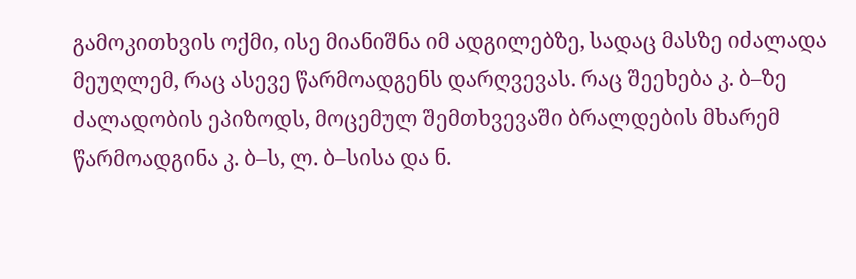გამოკითხვის ოქმი, ისე მიანიშნა იმ ადგილებზე, სადაც მასზე იძალადა მეუღლემ, რაც ასევე წარმოადგენს დარღვევას. რაც შეეხება კ. ბ–ზე ძალადობის ეპიზოდს, მოცემულ შემთხვევაში ბრალდების მხარემ წარმოადგინა კ. ბ–ს, ლ. ბ–სისა და ნ.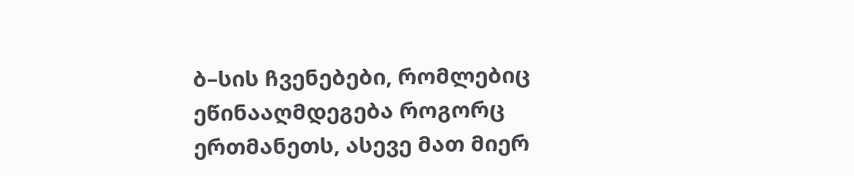ბ–სის ჩვენებები, რომლებიც ეწინააღმდეგება როგორც ერთმანეთს, ასევე მათ მიერ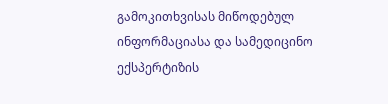გამოკითხვისას მიწოდებულ ინფორმაციასა და სამედიცინო ექსპერტიზის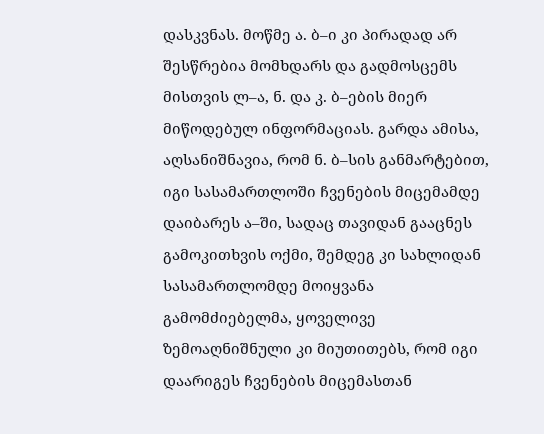დასკვნას. მოწმე ა. ბ–ი კი პირადად არ შესწრებია მომხდარს და გადმოსცემს მისთვის ლ–ა, ნ. და კ. ბ–ების მიერ მიწოდებულ ინფორმაციას. გარდა ამისა, აღსანიშნავია, რომ ნ. ბ–სის განმარტებით, იგი სასამართლოში ჩვენების მიცემამდე დაიბარეს ა–ში, სადაც თავიდან გააცნეს გამოკითხვის ოქმი, შემდეგ კი სახლიდან სასამართლომდე მოიყვანა გამომძიებელმა, ყოველივე ზემოაღნიშნული კი მიუთითებს, რომ იგი დაარიგეს ჩვენების მიცემასთან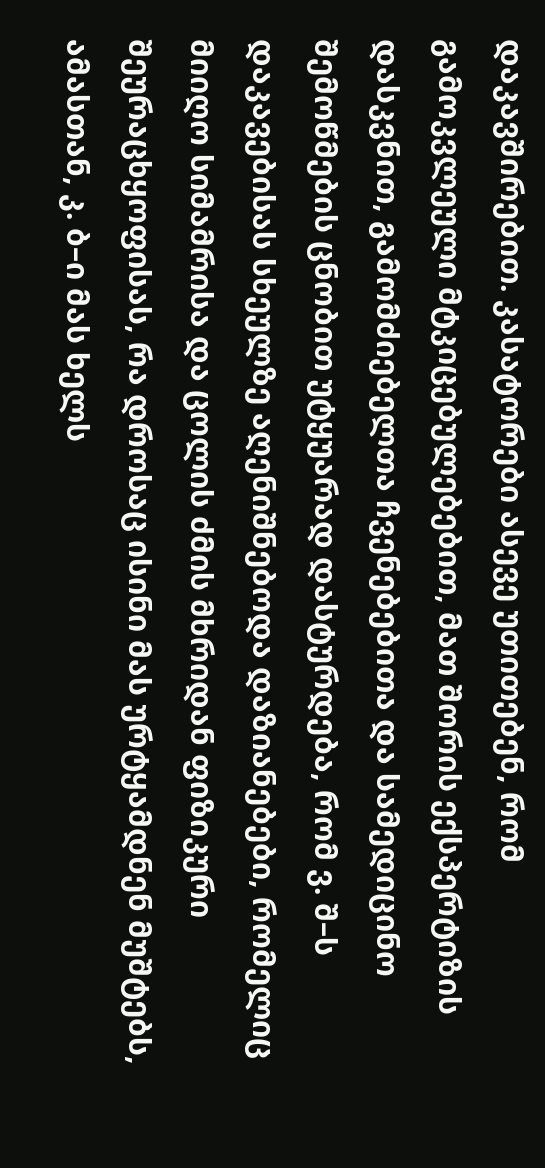დაკავშირებით. კასატორები ასევე უთითებენ, რომ გამოკვლეული მტკიცებულებებით, მათ შორის ექსპერტიზის დასკვნით, გამომძიებელთა ჩვენებებითა და სამედიცინო შემოწმების ცნობით უტყუარად დასტურდება, რომ ვ. შ–ს დაკავებისას სხეულზე აღენიშნებოდა დაზიანებები, რომელიც მიიღო სიმამრისა და ცოლის ძმის მხრიდან ფიზიკური შეურაცხყოფისას, რა დროსაც ისინი მას ურტყამდნენ მუშტებს, ამასთან, კ. ბ–ი მას ხელს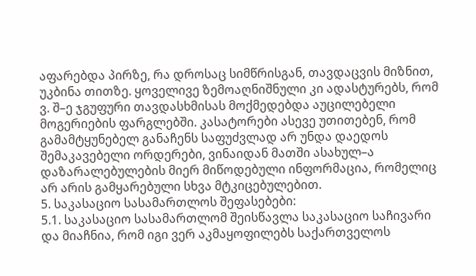აფარებდა პირზე, რა დროსაც სიმწრისგან, თავდაცვის მიზნით, უკბინა თითზე. ყოველივე ზემოაღნიშნული კი ადასტურებს, რომ ვ. შ–ე ჯგუფური თავდასხმისას მოქმედებდა აუცილებელი მოგერიების ფარგლებში. კასატორები ასევე უთითებენ, რომ გამამტყუნებელ განაჩენს საფუძვლად არ უნდა დაედოს შემაკავებელი ორდერები, ვინაიდან მათში ასახულ–ა დაზარალებულების მიერ მიწოდებული ინფორმაცია, რომელიც არ არის გამყარებული სხვა მტკიცებულებით.
5. საკასაციო სასამართლოს შეფასებები:
5.1. საკასაციო სასამართლომ შეისწავლა საკასაციო საჩივარი და მიაჩნია, რომ იგი ვერ აკმაყოფილებს საქართველოს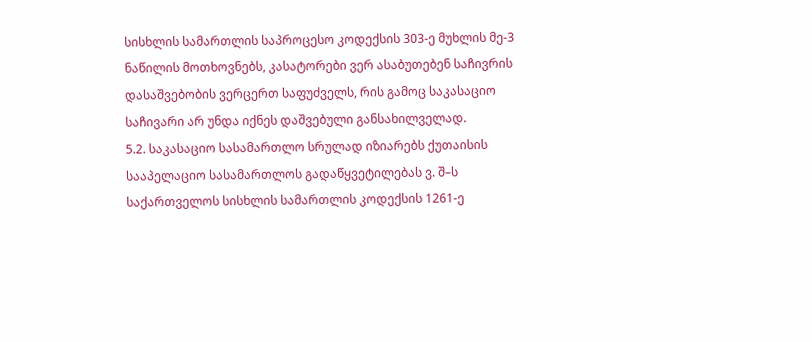სისხლის სამართლის საპროცესო კოდექსის 303-ე მუხლის მე-3 ნაწილის მოთხოვნებს, კასატორები ვერ ასაბუთებენ საჩივრის დასაშვებობის ვერცერთ საფუძველს, რის გამოც საკასაციო საჩივარი არ უნდა იქნეს დაშვებული განსახილველად.
5.2. საკასაციო სასამართლო სრულად იზიარებს ქუთაისის სააპელაციო სასამართლოს გადაწყვეტილებას ვ. შ–ს საქართველოს სისხლის სამართლის კოდექსის 1261-ე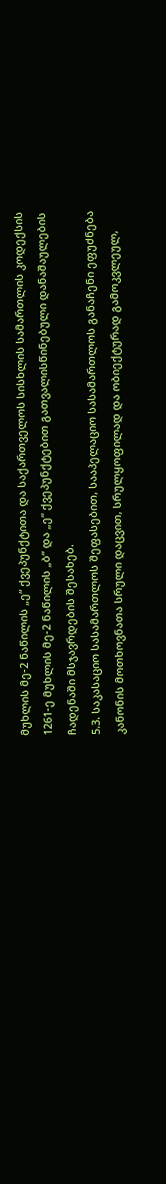მუხლის მე-2 ნაწილის „ე“ ქვეპუნქტითა და საქართველოს სისხლის სამართლის კოდექსის 1261-ე მუხლის მე-2 ნაწილის „ბ“ და „ე“ ქვეპუნქტებით გათვალისწინებული დანაშაულების ჩადენაში მსჯავრდების შესახებ.
5.3. საკასაციო სასამართლოს შეფასებით, სააპელაციო სასამართლოს განაჩენი ეფუძნება კანონის მოთხოვნათა სრული დაცვით, სრულყოფილად და ობიექტურად გამოკვლეულ,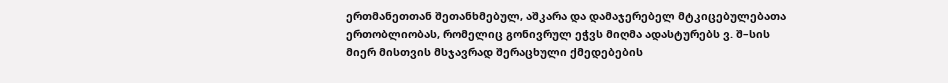ერთმანეთთან შეთანხმებულ, აშკარა და დამაჯერებელ მტკიცებულებათა ერთობლიობას, რომელიც გონივრულ ეჭვს მიღმა ადასტურებს ვ. შ–სის მიერ მისთვის მსჯავრად შერაცხული ქმედებების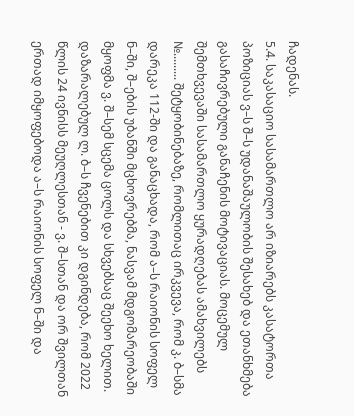ჩადენას.
5.4. საკასაციო სასამართლო არ იზიარებს კასატორთა პოზიციას ვ–ს შ–ს უდანაშაულობის შესახებ და ეთანხმება გასაჩივრებული განაჩენის მოტივაციას. მოცემულ შემთხვევაში სასამართლო ყურადღებას ამახვილებს №......... შეტყობინებაზე, რომლითაც ირკვევა, რომ კ. ბ–სმა დარეკა 112-ში და განაცხადა, რომ ა–ს რაიონის სოფელ ნ–ში, შ–ების უბანში მცხოვრებმა, ნასვამ მდგომარეობაში მყოფმა ვ. შ–სემ სცემა ცოლს და სხვებსაც შეეხო ხელით. დაზარალებულ ლ. ბ–ს ჩვენებით კი დგინდება, რომ 2022 წლის 24 ივნისს მეუღლესთან - ვ. შ–სთან და ორ შვილთან ერთად იმყოფებოდა ა–ს რაიონის სოფელ ნ–ში და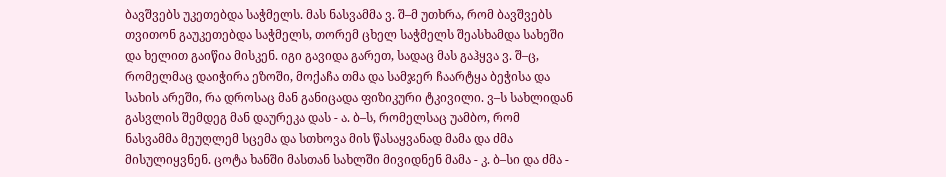ბავშვებს უკეთებდა საჭმელს. მას ნასვამმა ვ. შ–მ უთხრა, რომ ბავშვებს თვითონ გაუკეთებდა საჭმელს, თორემ ცხელ საჭმელს შეასხამდა სახეში და ხელით გაიწია მისკენ. იგი გავიდა გარეთ, სადაც მას გაჰყვა ვ. შ–ც, რომელმაც დაიჭირა ეზოში, მოქაჩა თმა და სამჯერ ჩაარტყა ბეჭისა და სახის არეში, რა დროსაც მან განიცადა ფიზიკური ტკივილი. ვ–ს სახლიდან გასვლის შემდეგ მან დაურეკა დას - ა. ბ–ს, რომელსაც უამბო, რომ ნასვამმა მეუღლემ სცემა და სთხოვა მის წასაყვანად მამა და ძმა მისულიყვნენ. ცოტა ხანში მასთან სახლში მივიდნენ მამა - კ. ბ–სი და ძმა -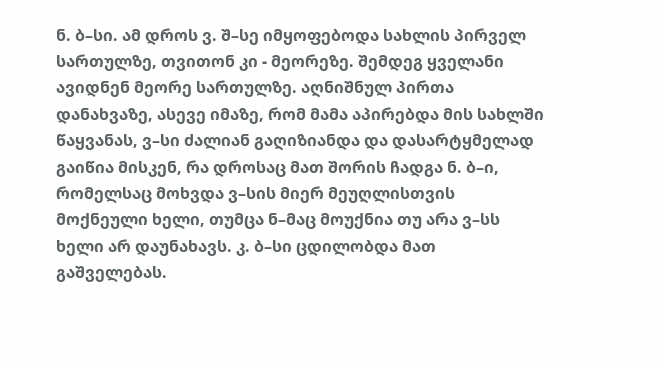ნ. ბ–სი. ამ დროს ვ. შ–სე იმყოფებოდა სახლის პირველ სართულზე, თვითონ კი - მეორეზე. შემდეგ ყველანი ავიდნენ მეორე სართულზე. აღნიშნულ პირთა დანახვაზე, ასევე იმაზე, რომ მამა აპირებდა მის სახლში წაყვანას, ვ–სი ძალიან გაღიზიანდა და დასარტყმელად გაიწია მისკენ, რა დროსაც მათ შორის ჩადგა ნ. ბ–ი, რომელსაც მოხვდა ვ–სის მიერ მეუღლისთვის მოქნეული ხელი, თუმცა ნ–მაც მოუქნია თუ არა ვ–სს ხელი არ დაუნახავს. კ. ბ–სი ცდილობდა მათ გაშველებას.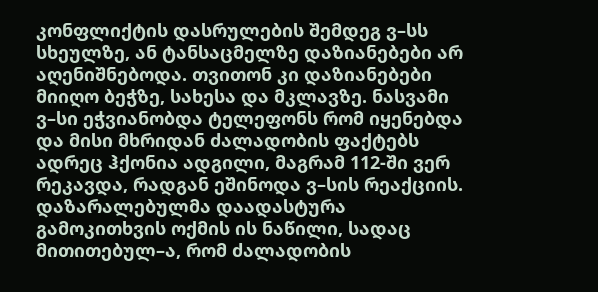კონფლიქტის დასრულების შემდეგ ვ–სს სხეულზე, ან ტანსაცმელზე დაზიანებები არ აღენიშნებოდა. თვითონ კი დაზიანებები მიიღო ბეჭზე, სახესა და მკლავზე. ნასვამი ვ–სი ეჭვიანობდა ტელეფონს რომ იყენებდა და მისი მხრიდან ძალადობის ფაქტებს ადრეც ჰქონია ადგილი, მაგრამ 112-ში ვერ რეკავდა, რადგან ეშინოდა ვ–სის რეაქციის. დაზარალებულმა დაადასტურა გამოკითხვის ოქმის ის ნაწილი, სადაც მითითებულ–ა, რომ ძალადობის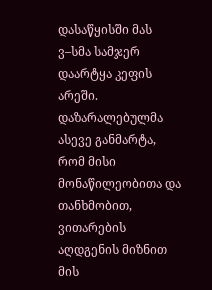დასაწყისში მას ვ–სმა სამჯერ დაარტყა კეფის არეში. დაზარალებულმა ასევე განმარტა, რომ მისი მონაწილეობითა და თანხმობით, ვითარების აღდგენის მიზნით მის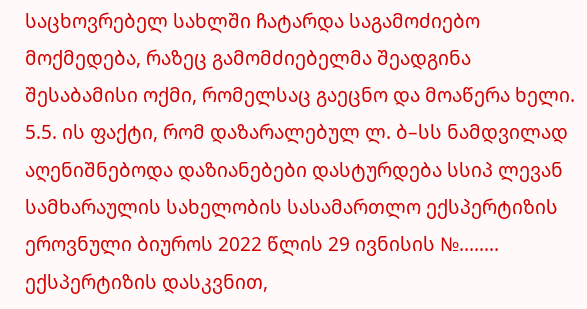საცხოვრებელ სახლში ჩატარდა საგამოძიებო მოქმედება, რაზეც გამომძიებელმა შეადგინა შესაბამისი ოქმი, რომელსაც გაეცნო და მოაწერა ხელი.
5.5. ის ფაქტი, რომ დაზარალებულ ლ. ბ–სს ნამდვილად აღენიშნებოდა დაზიანებები დასტურდება სსიპ ლევან სამხარაულის სახელობის სასამართლო ექსპერტიზის ეროვნული ბიუროს 2022 წლის 29 ივნისის №........ ექსპერტიზის დასკვნით,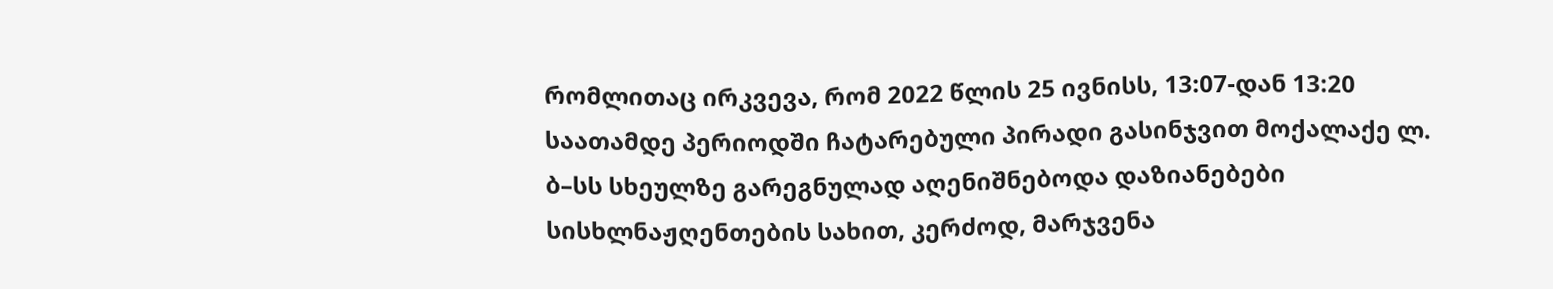რომლითაც ირკვევა, რომ 2022 წლის 25 ივნისს, 13:07-დან 13:20 საათამდე პერიოდში ჩატარებული პირადი გასინჯვით მოქალაქე ლ. ბ–სს სხეულზე გარეგნულად აღენიშნებოდა დაზიანებები სისხლნაჟღენთების სახით, კერძოდ, მარჯვენა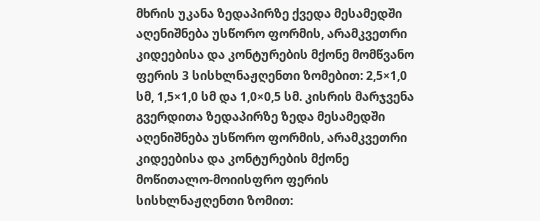მხრის უკანა ზედაპირზე ქვედა მესამედში აღენიშნება უსწორო ფორმის, არამკვეთრი კიდეებისა და კონტურების მქონე მომწვანო ფერის 3 სისხლნაჟღენთი ზომებით: 2,5×1,0 სმ, 1,5×1,0 სმ და 1,0×0,5 სმ. კისრის მარჯვენა გვერდითა ზედაპირზე ზედა მესამედში აღენიშნება უსწორო ფორმის, არამკვეთრი კიდეებისა და კონტურების მქონე მოწითალო-მოიისფრო ფერის სისხლნაჟღენთი ზომით: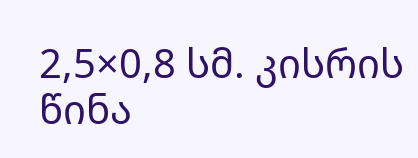2,5×0,8 სმ. კისრის წინა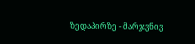ზედაპირზე - მარჯვნივ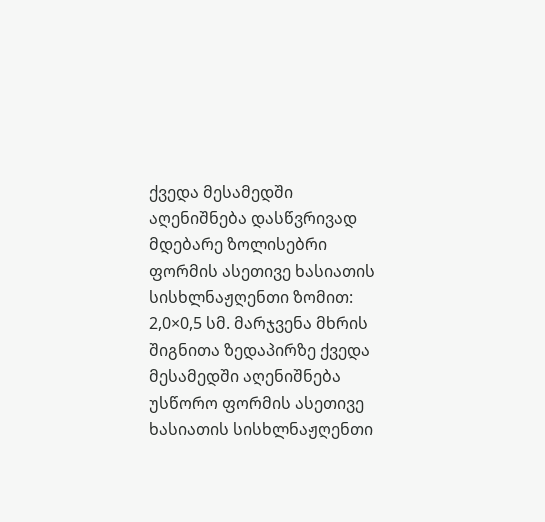ქვედა მესამედში აღენიშნება დასწვრივად მდებარე ზოლისებრი ფორმის ასეთივე ხასიათის სისხლნაჟღენთი ზომით: 2,0×0,5 სმ. მარჯვენა მხრის შიგნითა ზედაპირზე ქვედა მესამედში აღენიშნება უსწორო ფორმის ასეთივე ხასიათის სისხლნაჟღენთი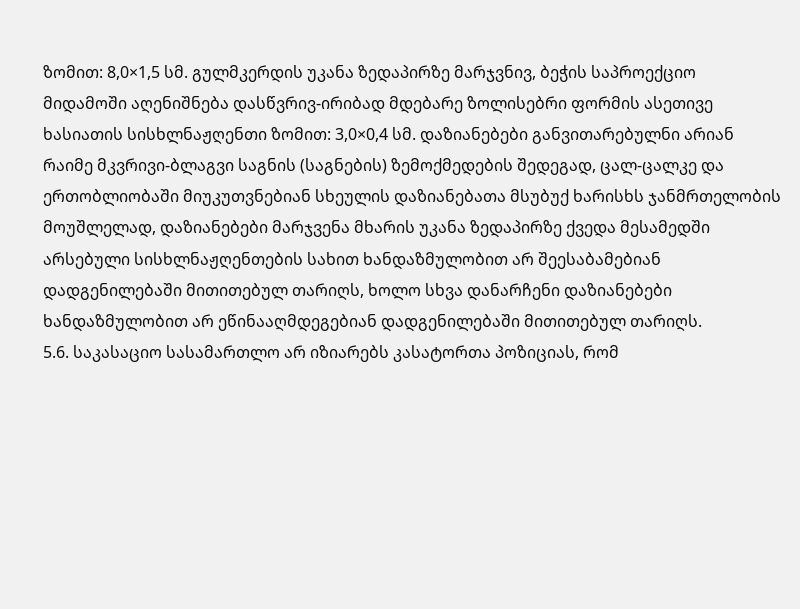ზომით: 8,0×1,5 სმ. გულმკერდის უკანა ზედაპირზე მარჯვნივ, ბეჭის საპროექციო მიდამოში აღენიშნება დასწვრივ-ირიბად მდებარე ზოლისებრი ფორმის ასეთივე ხასიათის სისხლნაჟღენთი ზომით: 3,0×0,4 სმ. დაზიანებები განვითარებულნი არიან რაიმე მკვრივი-ბლაგვი საგნის (საგნების) ზემოქმედების შედეგად, ცალ-ცალკე და ერთობლიობაში მიუკუთვნებიან სხეულის დაზიანებათა მსუბუქ ხარისხს ჯანმრთელობის მოუშლელად, დაზიანებები მარჯვენა მხარის უკანა ზედაპირზე ქვედა მესამედში არსებული სისხლნაჟღენთების სახით ხანდაზმულობით არ შეესაბამებიან დადგენილებაში მითითებულ თარიღს, ხოლო სხვა დანარჩენი დაზიანებები ხანდაზმულობით არ ეწინააღმდეგებიან დადგენილებაში მითითებულ თარიღს.
5.6. საკასაციო სასამართლო არ იზიარებს კასატორთა პოზიციას, რომ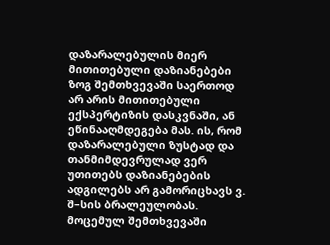დაზარალებულის მიერ მითითებული დაზიანებები ზოგ შემთხვევაში საერთოდ არ არის მითითებული ექსპერტიზის დასკვნაში, ან ეწინააღმდეგება მას. ის, რომ დაზარალებული ზუსტად და თანმიმდევრულად ვერ უთითებს დაზიანებების ადგილებს არ გამორიცხავს ვ. შ–სის ბრალეულობას. მოცემულ შემთხვევაში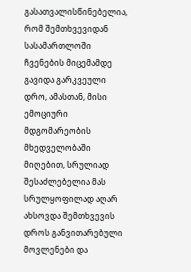გასათვალისწინებელია, რომ შემთხვევიდან სასამართლოში ჩვენების მიცემამდე გავიდა გარკვეული დრო, ამასთან, მისი ემოციური მდგომარეობის მხედველობაში მიღებით, სრულიად შესაძლებელია მას სრულყოფილად აღარ ახსოვდა შემთხვევის დროს განვითარებული მოვლენები და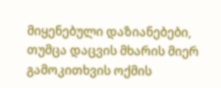მიყენებული დაზიანებები, თუმცა დაცვის მხარის მიერ გამოკითხვის ოქმის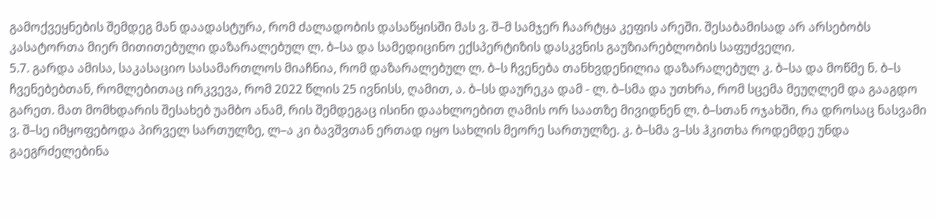გამოქვეყნების შემდეგ მან დაადასტურა, რომ ძალადობის დასაწყისში მას ვ. შ–მ სამჯერ ჩაარტყა კეფის არეში. შესაბამისად არ არსებობს კასატორთა მიერ მითითებული დაზარალებულ ლ. ბ–სა და სამედიცინო ექსპერტიზის დასკვნის გაუზიარებლობის საფუძველი.
5.7. გარდა ამისა, საკასაციო სასამართლოს მიაჩნია, რომ დაზარალებულ ლ. ბ–ს ჩვენება თანხვდენილია დაზარალებულ კ. ბ–სა და მოწმე ნ. ბ–ს ჩვენებებთან, რომლებითაც ირკვევა, რომ 2022 წლის 25 ივნისს, ღამით, ა. ბ–სს დაურეკა დამ - ლ. ბ–სმა და უთხრა, რომ სცემა მეუღლემ და გააგდო გარეთ. მათ მომხდარის შესახებ უამბო ანამ, რის შემდეგაც ისინი დაახლოებით ღამის ორ საათზე მივიდნენ ლ. ბ–სთან ოჯახში, რა დროსაც ნასვამი ვ. შ–სე იმყოფებოდა პირველ სართულზე, ლ–ა კი ბავშვთან ერთად იყო სახლის მეორე სართულზე. კ. ბ–სმა ვ–სს ჰკითხა როდემდე უნდა გაეგრძელებინა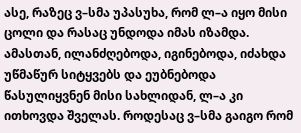ასე, რაზეც ვ–სმა უპასუხა, რომ ლ–ა იყო მისი ცოლი და რასაც უნდოდა იმას იზამდა. ამასთან, ილანძღებოდა, იგინებოდა, იძახდა უწმაწურ სიტყვებს და ეუბნებოდა წასულიყვნენ მისი სახლიდან, ლ–ა კი ითხოვდა შველას. როდესაც ვ–სმა გაიგო რომ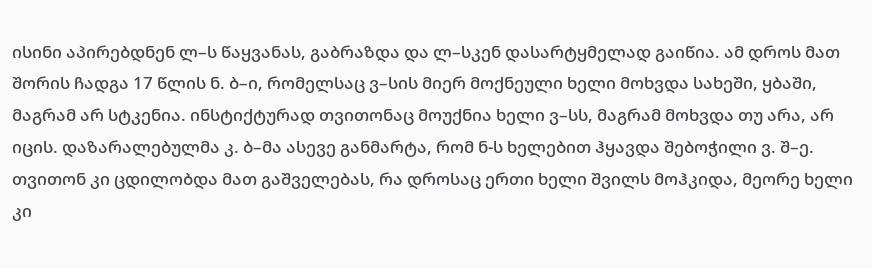ისინი აპირებდნენ ლ–ს წაყვანას, გაბრაზდა და ლ–სკენ დასარტყმელად გაიწია. ამ დროს მათ შორის ჩადგა 17 წლის ნ. ბ–ი, რომელსაც ვ–სის მიერ მოქნეული ხელი მოხვდა სახეში, ყბაში, მაგრამ არ სტკენია. ინსტიქტურად თვითონაც მოუქნია ხელი ვ–სს, მაგრამ მოხვდა თუ არა, არ იცის. დაზარალებულმა კ. ბ–მა ასევე განმარტა, რომ ნ-ს ხელებით ჰყავდა შებოჭილი ვ. შ–ე. თვითონ კი ცდილობდა მათ გაშველებას, რა დროსაც ერთი ხელი შვილს მოჰკიდა, მეორე ხელი კი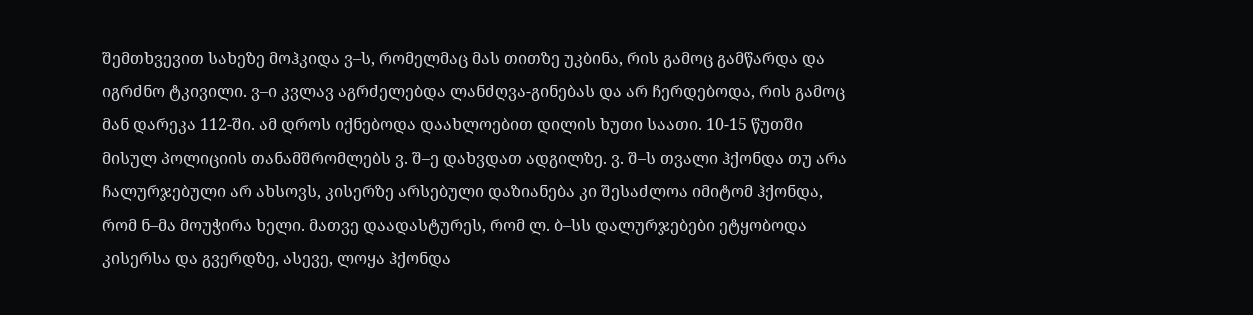შემთხვევით სახეზე მოჰკიდა ვ–ს, რომელმაც მას თითზე უკბინა, რის გამოც გამწარდა და იგრძნო ტკივილი. ვ–ი კვლავ აგრძელებდა ლანძღვა-გინებას და არ ჩერდებოდა, რის გამოც მან დარეკა 112-ში. ამ დროს იქნებოდა დაახლოებით დილის ხუთი საათი. 10-15 წუთში მისულ პოლიციის თანამშრომლებს ვ. შ–ე დახვდათ ადგილზე. ვ. შ–ს თვალი ჰქონდა თუ არა ჩალურჯებული არ ახსოვს, კისერზე არსებული დაზიანება კი შესაძლოა იმიტომ ჰქონდა, რომ ნ–მა მოუჭირა ხელი. მათვე დაადასტურეს, რომ ლ. ბ–სს დალურჯებები ეტყობოდა კისერსა და გვერდზე, ასევე, ლოყა ჰქონდა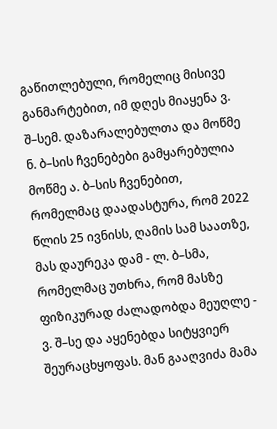გაწითლებული, რომელიც მისივე განმარტებით, იმ დღეს მიაყენა ვ. შ–სემ. დაზარალებულთა და მოწმე ნ. ბ–სის ჩვენებები გამყარებულია მოწმე ა. ბ–სის ჩვენებით, რომელმაც დაადასტურა, რომ 2022 წლის 25 ივნისს, ღამის სამ საათზე, მას დაურეკა დამ - ლ. ბ–სმა, რომელმაც უთხრა, რომ მასზე ფიზიკურად ძალადობდა მეუღლე - ვ. შ–სე და აყენებდა სიტყვიერ შეურაცხყოფას. მან გააღვიძა მამა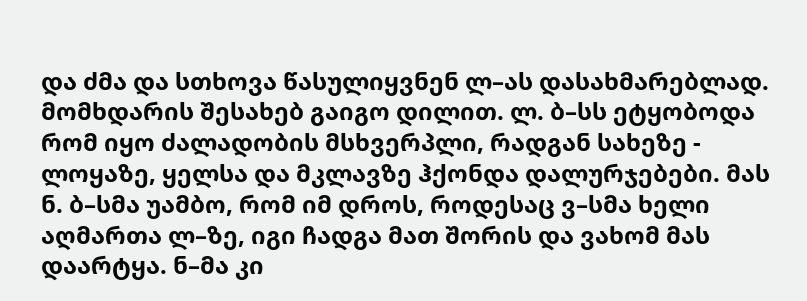და ძმა და სთხოვა წასულიყვნენ ლ–ას დასახმარებლად. მომხდარის შესახებ გაიგო დილით. ლ. ბ–სს ეტყობოდა რომ იყო ძალადობის მსხვერპლი, რადგან სახეზე - ლოყაზე, ყელსა და მკლავზე ჰქონდა დალურჯებები. მას ნ. ბ–სმა უამბო, რომ იმ დროს, როდესაც ვ–სმა ხელი აღმართა ლ–ზე, იგი ჩადგა მათ შორის და ვახომ მას დაარტყა. ნ–მა კი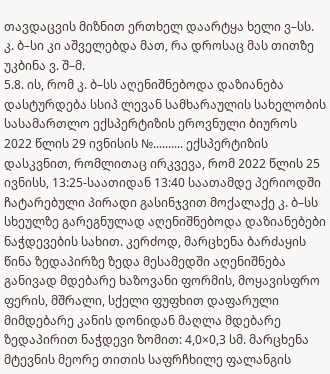თავდაცვის მიზნით ერთხელ დაარტყა ხელი ვ–სს. კ. ბ–სი კი აშველებდა მათ, რა დროსაც მას თითზე უკბინა ვ. შ–მ.
5.8. ის, რომ კ. ბ–სს აღენიშნებოდა დაზიანება დასტურდება სსიპ ლევან სამხარაულის სახელობის სასამართლო ექსპერტიზის ეროვნული ბიუროს 2022 წლის 29 ივნისის №.......... ექსპერტიზის დასკვნით, რომლითაც ირკვევა, რომ 2022 წლის 25 ივნისს, 13:25-საათიდან 13:40 საათამდე პერიოდში ჩატარებული პირადი გასინჯვით მოქალაქე კ. ბ–სს სხეულზე გარეგნულად აღენიშნებოდა დაზიანებები ნაჭდევების სახით. კერძოდ, მარცხენა ბარძაყის წინა ზედაპირზე ზედა მესამედში აღენიშნება განივად მდებარე ხაზოვანი ფორმის, მოყავისფრო ფერის, მშრალი, სქელი ფუფხით დაფარული მიმდებარე კანის დონიდან მაღლა მდებარე ზედაპირით ნაჭდევი ზომით: 4,0×0,3 სმ. მარცხენა მტევნის მეორე თითის საფრჩხილე ფალანგის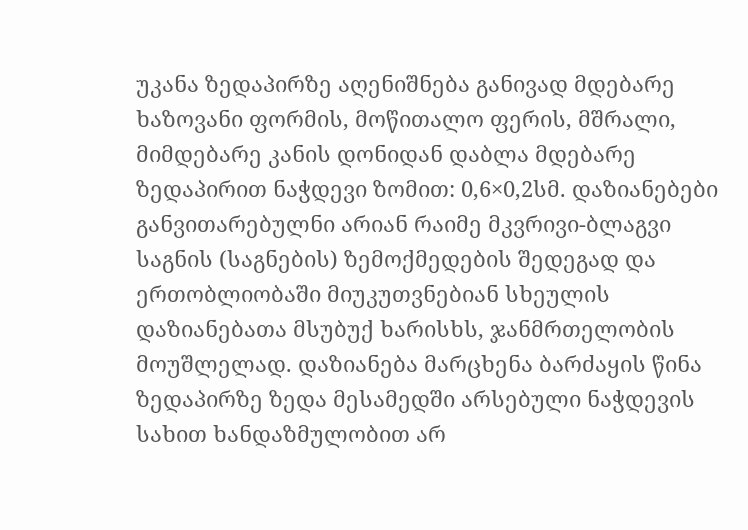უკანა ზედაპირზე აღენიშნება განივად მდებარე ხაზოვანი ფორმის, მოწითალო ფერის, მშრალი, მიმდებარე კანის დონიდან დაბლა მდებარე ზედაპირით ნაჭდევი ზომით: 0,6×0,2სმ. დაზიანებები განვითარებულნი არიან რაიმე მკვრივი-ბლაგვი საგნის (საგნების) ზემოქმედების შედეგად და ერთობლიობაში მიუკუთვნებიან სხეულის დაზიანებათა მსუბუქ ხარისხს, ჯანმრთელობის მოუშლელად. დაზიანება მარცხენა ბარძაყის წინა ზედაპირზე ზედა მესამედში არსებული ნაჭდევის სახით ხანდაზმულობით არ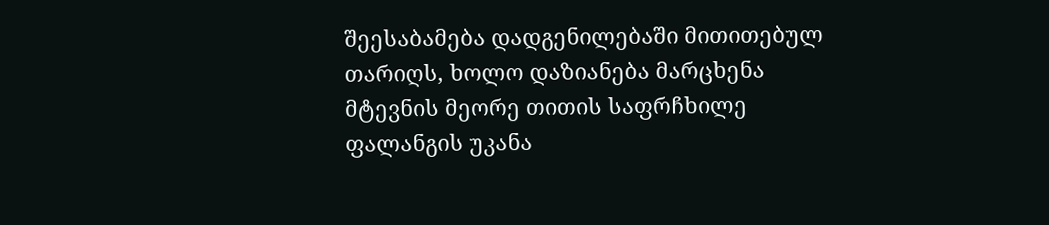შეესაბამება დადგენილებაში მითითებულ თარიღს, ხოლო დაზიანება მარცხენა მტევნის მეორე თითის საფრჩხილე ფალანგის უკანა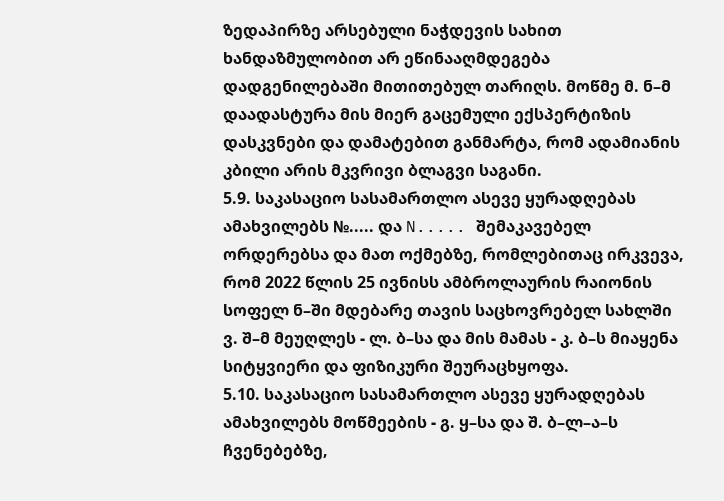ზედაპირზე არსებული ნაჭდევის სახით ხანდაზმულობით არ ეწინააღმდეგება დადგენილებაში მითითებულ თარიღს. მოწმე მ. ნ–მ დაადასტურა მის მიერ გაცემული ექსპერტიზის დასკვნები და დამატებით განმარტა, რომ ადამიანის კბილი არის მკვრივი ბლაგვი საგანი.
5.9. საკასაციო სასამართლო ასევე ყურადღებას ამახვილებს №..... და N..... შემაკავებელ ორდერებსა და მათ ოქმებზე, რომლებითაც ირკვევა, რომ 2022 წლის 25 ივნისს ამბროლაურის რაიონის სოფელ ნ–ში მდებარე თავის საცხოვრებელ სახლში ვ. შ–მ მეუღლეს - ლ. ბ–სა და მის მამას - კ. ბ–ს მიაყენა სიტყვიერი და ფიზიკური შეურაცხყოფა.
5.10. საკასაციო სასამართლო ასევე ყურადღებას ამახვილებს მოწმეების - გ. ყ–სა და შ. ბ–ლ–ა–ს ჩვენებებზე,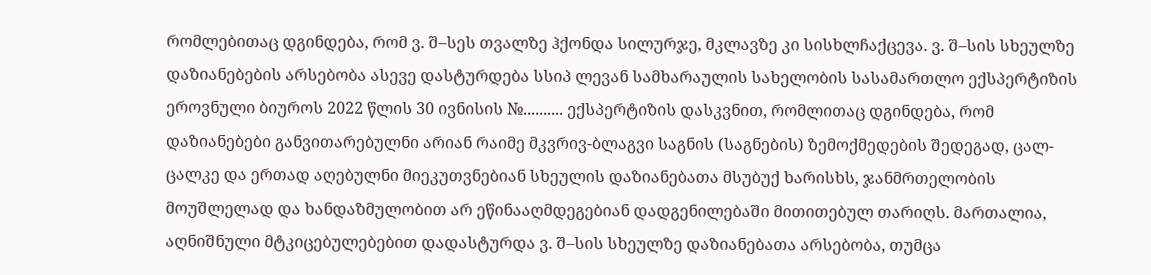რომლებითაც დგინდება, რომ ვ. შ–სეს თვალზე ჰქონდა სილურჯე, მკლავზე კი სისხლჩაქცევა. ვ. შ–სის სხეულზე დაზიანებების არსებობა ასევე დასტურდება სსიპ ლევან სამხარაულის სახელობის სასამართლო ექსპერტიზის ეროვნული ბიუროს 2022 წლის 30 ივნისის №.......... ექსპერტიზის დასკვნით, რომლითაც დგინდება, რომ დაზიანებები განვითარებულნი არიან რაიმე მკვრივ-ბლაგვი საგნის (საგნების) ზემოქმედების შედეგად, ცალ-ცალკე და ერთად აღებულნი მიეკუთვნებიან სხეულის დაზიანებათა მსუბუქ ხარისხს, ჯანმრთელობის მოუშლელად და ხანდაზმულობით არ ეწინააღმდეგებიან დადგენილებაში მითითებულ თარიღს. მართალია, აღნიშნული მტკიცებულებებით დადასტურდა ვ. შ–სის სხეულზე დაზიანებათა არსებობა, თუმცა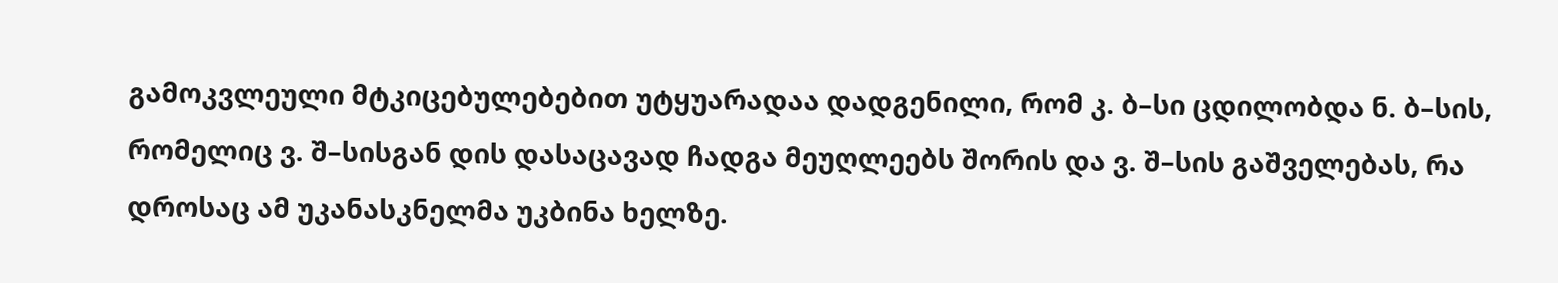გამოკვლეული მტკიცებულებებით უტყუარადაა დადგენილი, რომ კ. ბ–სი ცდილობდა ნ. ბ–სის, რომელიც ვ. შ–სისგან დის დასაცავად ჩადგა მეუღლეებს შორის და ვ. შ–სის გაშველებას, რა დროსაც ამ უკანასკნელმა უკბინა ხელზე.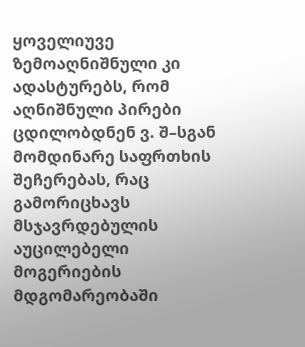ყოველიუვე ზემოაღნიშნული კი ადასტურებს, რომ აღნიშნული პირები ცდილობდნენ ვ. შ–სგან მომდინარე საფრთხის შეჩერებას, რაც გამორიცხავს მსჯავრდებულის აუცილებელი მოგერიების მდგომარეობაში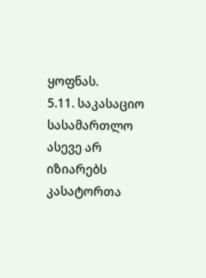ყოფნას.
5.11. საკასაციო სასამართლო ასევე არ იზიარებს კასატორთა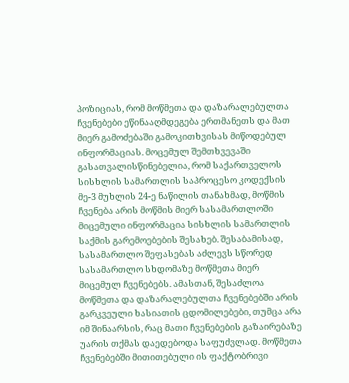პოზიციას, რომ მოწმეთა და დაზარალებულთა ჩვენებები ეწინააღმდეგება ერთმანეთს და მათ მიერ გამოძებაში გამოკითხვისას მიწოდებულ ინფორმაციას. მოცემულ შემთხვევაში გასათვალისწინებელია, რომ საქართველოს სისხლის სამართლის საპროცესო კოდექსის მე-3 მუხლის 24-ე ნაწილის თანახმად, მოწმის ჩვენება არის მოწმის მიერ სასამართლოში მიცემული ინფორმაცია სისხლის სამართლის საქმის გარემოებების შესახებ. შესაბამისად, სასამართლო შეფასებას აძლევს სწორედ სასამართლო სხდომაზე მოწმეთა მიერ მიცემულ ჩვენებებს. ამასთან, შესაძლოა მოწმეთა და დაზარალებულთა ჩვენებებში არის გარკვეული ხასიათის ცდომილებები, თუმცა არა იმ შინაარსის, რაც მათი ჩვენებების გაზაირებაზე უარის თქმას დაედებოდა საფუძვლად. მოწმეთა ჩვენებებში მითითებული ის ფაქტობრივი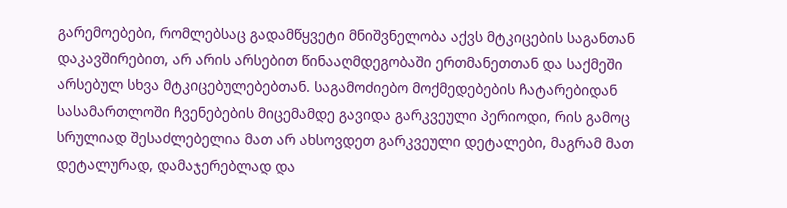გარემოებები, რომლებსაც გადამწყვეტი მნიშვნელობა აქვს მტკიცების საგანთან დაკავშირებით, არ არის არსებით წინააღმდეგობაში ერთმანეთთან და საქმეში არსებულ სხვა მტკიცებულებებთან. საგამოძიებო მოქმედებების ჩატარებიდან სასამართლოში ჩვენებების მიცემამდე გავიდა გარკვეული პერიოდი, რის გამოც სრულიად შესაძლებელია მათ არ ახსოვდეთ გარკვეული დეტალები, მაგრამ მათ დეტალურად, დამაჯერებლად და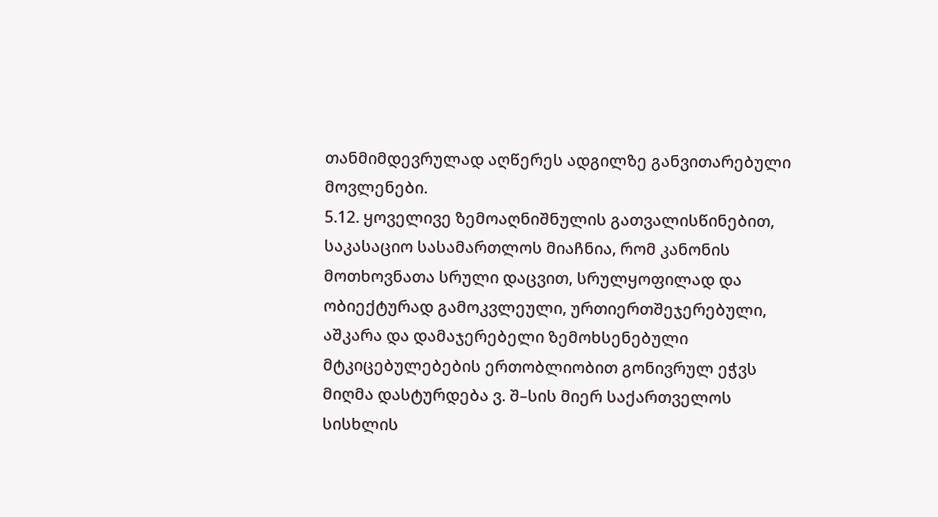თანმიმდევრულად აღწერეს ადგილზე განვითარებული მოვლენები.
5.12. ყოველივე ზემოაღნიშნულის გათვალისწინებით, საკასაციო სასამართლოს მიაჩნია, რომ კანონის მოთხოვნათა სრული დაცვით, სრულყოფილად და ობიექტურად გამოკვლეული, ურთიერთშეჯერებული, აშკარა და დამაჯერებელი ზემოხსენებული მტკიცებულებების ერთობლიობით გონივრულ ეჭვს მიღმა დასტურდება ვ. შ–სის მიერ საქართველოს სისხლის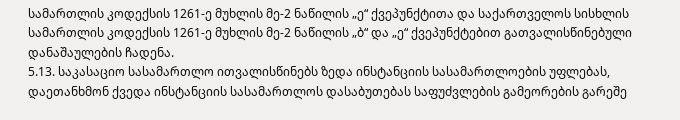სამართლის კოდექსის 1261-ე მუხლის მე-2 ნაწილის „ე“ ქვეპუნქტითა და საქართველოს სისხლის სამართლის კოდექსის 1261-ე მუხლის მე-2 ნაწილის „ბ“ და „ე“ ქვეპუნქტებით გათვალისწინებული დანაშაულების ჩადენა.
5.13. საკასაციო სასამართლო ითვალისწინებს ზედა ინსტანციის სასამართლოების უფლებას, დაეთანხმონ ქვედა ინსტანციის სასამართლოს დასაბუთებას საფუძვლების გამეორების გარეშე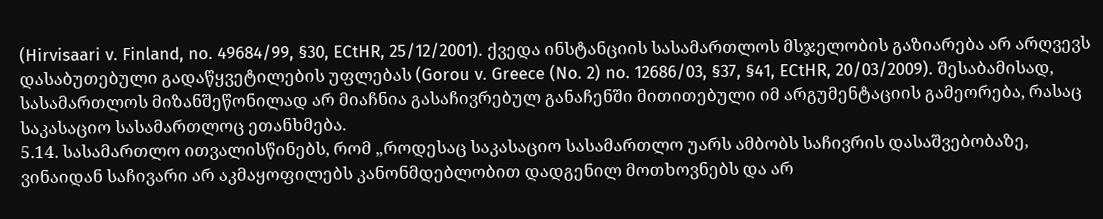(Hirvisaari v. Finland, no. 49684/99, §30, ECtHR, 25/12/2001). ქვედა ინსტანციის სასამართლოს მსჯელობის გაზიარება არ არღვევს დასაბუთებული გადაწყვეტილების უფლებას (Gorou v. Greece (No. 2) no. 12686/03, §37, §41, ECtHR, 20/03/2009). შესაბამისად, სასამართლოს მიზანშეწონილად არ მიაჩნია გასაჩივრებულ განაჩენში მითითებული იმ არგუმენტაციის გამეორება, რასაც საკასაციო სასამართლოც ეთანხმება.
5.14. სასამართლო ითვალისწინებს, რომ „როდესაც საკასაციო სასამართლო უარს ამბობს საჩივრის დასაშვებობაზე, ვინაიდან საჩივარი არ აკმაყოფილებს კანონმდებლობით დადგენილ მოთხოვნებს და არ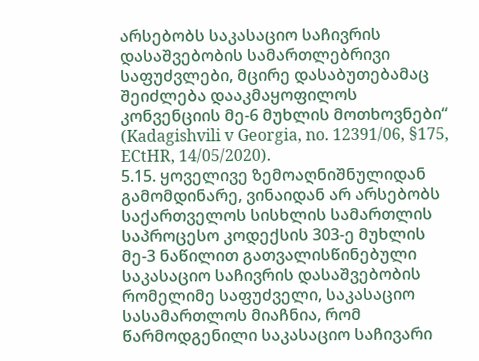არსებობს საკასაციო საჩივრის დასაშვებობის სამართლებრივი საფუძვლები, მცირე დასაბუთებამაც შეიძლება დააკმაყოფილოს კონვენციის მე-6 მუხლის მოთხოვნები“ (Kadagishvili v Georgia, no. 12391/06, §175, ECtHR, 14/05/2020).
5.15. ყოველივე ზემოაღნიშნულიდან გამომდინარე, ვინაიდან არ არსებობს საქართველოს სისხლის სამართლის საპროცესო კოდექსის 303-ე მუხლის მე-3 ნაწილით გათვალისწინებული საკასაციო საჩივრის დასაშვებობის რომელიმე საფუძველი, საკასაციო სასამართლოს მიაჩნია, რომ წარმოდგენილი საკასაციო საჩივარი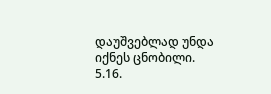დაუშვებლად უნდა იქნეს ცნობილი.
5.16.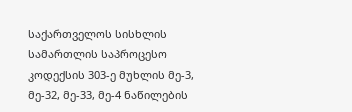საქართველოს სისხლის სამართლის საპროცესო კოდექსის 303-ე მუხლის მე-3, მე-32, მე-33, მე-4 ნაწილების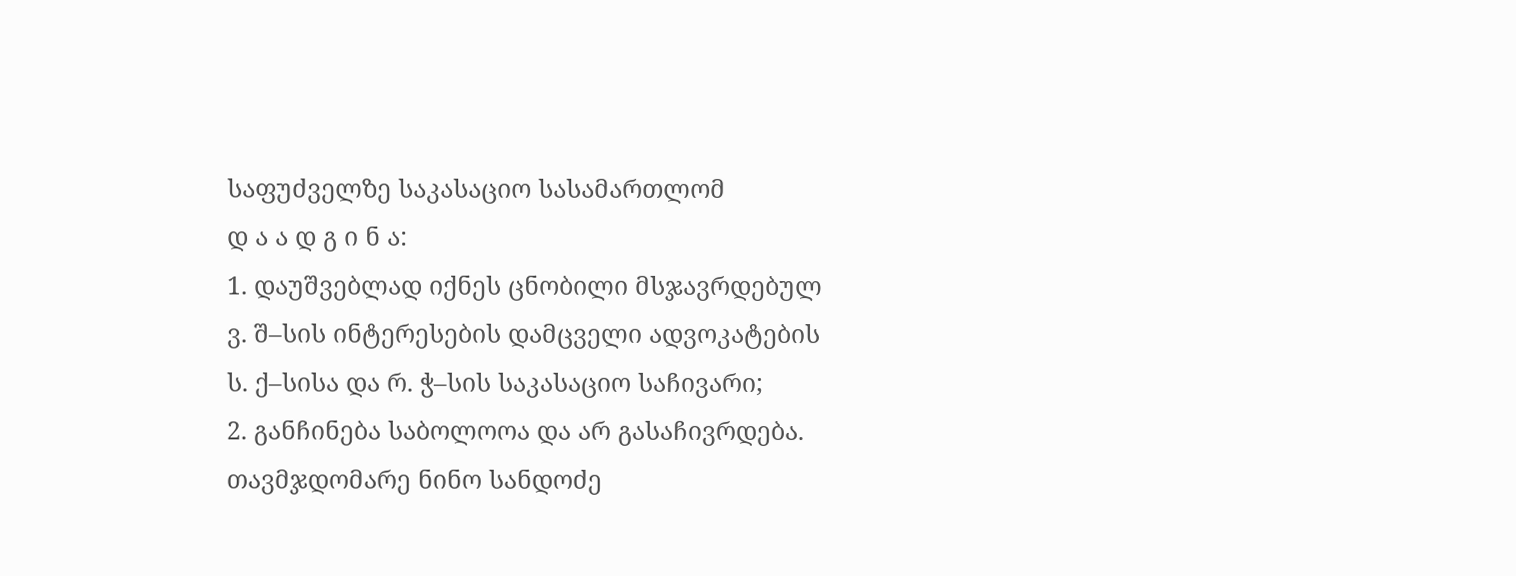საფუძველზე საკასაციო სასამართლომ
დ ა ა დ გ ი ნ ა:
1. დაუშვებლად იქნეს ცნობილი მსჯავრდებულ ვ. შ–სის ინტერესების დამცველი ადვოკატების ს. ქ–სისა და რ. ჭ–სის საკასაციო საჩივარი;
2. განჩინება საბოლოოა და არ გასაჩივრდება.
თავმჯდომარე ნინო სანდოძე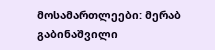მოსამართლეები: მერაბ გაბინაშვილი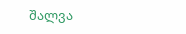შალვა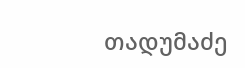თადუმაძე